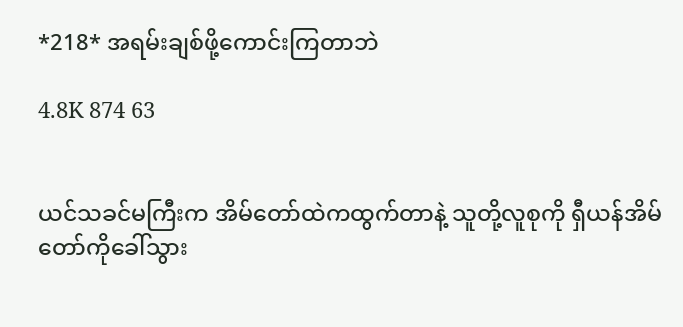*218* အရမ်းချစ်ဖို့ကောင်းကြတာဘဲ

4.8K 874 63


ယင်သခင်မကြီးက အိမ်တော်ထဲကထွက်တာနဲ့ သူတို့လူစုကို ရှီယန်အိမ်တော်ကိုခေါ်သွား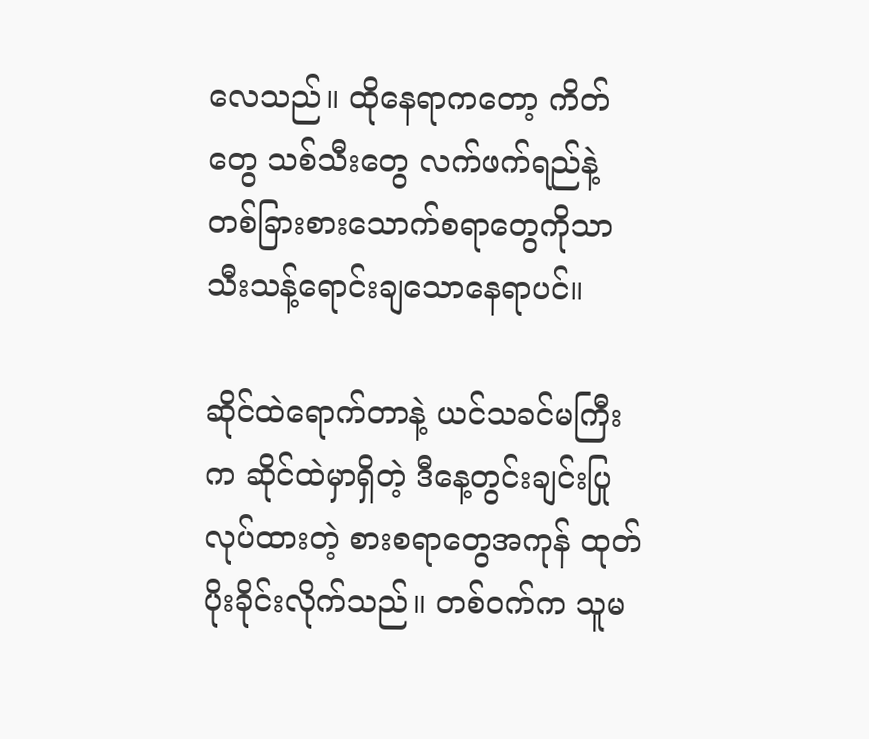လေသည်။ ထိုနေရာကတော့ ကိတ်တွေ သစ်သီးတွေ လက်ဖက်ရည်နဲ့ တစ်ခြားစားသောက်စရာတွေကိုသာ သီးသန့်ရောင်းချသောနေရာပင်။

ဆိုင်ထဲရောက်တာနဲ့ ယင်သခင်မကြီးက ဆိုင်ထဲမှာရှိတဲ့ ဒီနေ့တွင်းချင်းပြုလုပ်ထားတဲ့ စားစရာတွေအကုန် ထုတ်ပိုးခိုင်းလိုက်သည်။ တစ်ဝက်က သူမ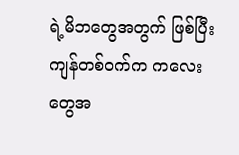ရဲ့မိဘတွေအတွက် ဖြစ်ပြီး ကျန်တစ်ဝက်က ကလေးတွေအ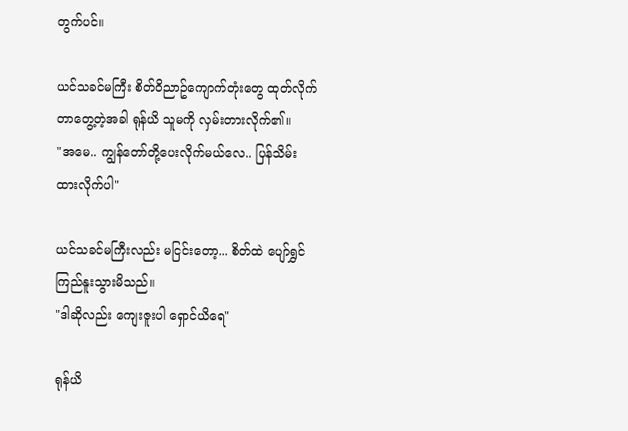တွက်ပင်။

ယင်သခင်မကြီး စိတ်ဝိညာဥ်ကျောက်တုံးတွေ ထုတ်လိုက်တာတွေ့တဲ့အခါ ရုန်ယိ သူမကို လှမ်းတားလိုက်၏။
"အမေ.. ကျွန်တော်တို့ပေးလိုက်မယ်လေ.. ပြန်သိမ်းထားလိုက်ပါ"

ယင်သခင်မကြီးလည်း မငြင်းတော့... စိတ်ထဲ ပျော်ရွှင်ကြည်နူးသွားမိသည်။
"ဒါဆိုလည်း ကျေးဇူးပါ ရှောင်ယိရေ"

ရုန်ယိ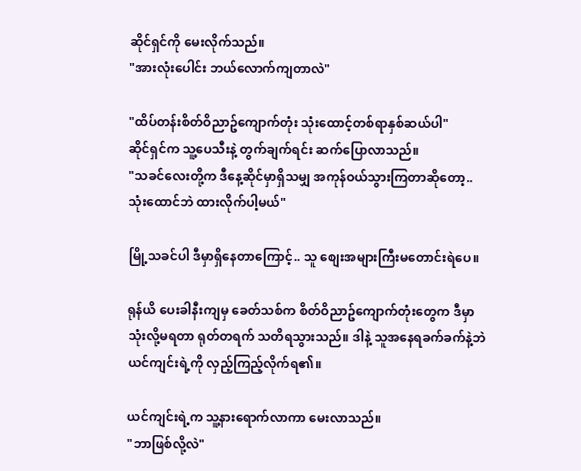ဆိုင်ရှင်ကို မေးလိုက်သည်။
"အားလုံးပေါင်း ဘယ်လောက်ကျတာလဲ"

"ထိပ်တန်းစိတ်ဝိညာဥ်ကျောက်တုံး သုံးထောင့်တစ်ရာနှစ်ဆယ်ပါ"
ဆိုင်ရှင်က သူ့ပေသီးနဲ့ တွက်ချက်ရင်း ဆက်ပြောလာသည်။
"သခင်လေးတို့က ဒီနေ့ဆိုင်မှာရှိသမျှ အကုန်ဝယ်သွားကြတာဆိုတော့.. သုံးထောင်ဘဲ ထားလိုက်ပါ့မယ်"

မြို့သခင်ပါ ဒီမှာရှိနေတာကြောင့်.. သူ စျေးအများကြီးမတောင်းရဲပေ။

ရုန်ယိ ပေးခါနီးကျမှ ခေတ်သစ်က စိတ်ဝိညာဥ်ကျောက်တုံးတွေက ဒီမှာ သုံးလို့မရတာ ရုတ်တရက် သတိရသွားသည်။ ဒါနဲ့ သူအနေရခက်ခက်နဲ့ဘဲ ယင်ကျင်းရဲ့ကို လှည့်ကြည့်လိုက်ရ၏။

ယင်ကျင်းရဲ့က သူ့နားရောက်လာကာ မေးလာသည်။
"ဘာဖြစ်လို့လဲ"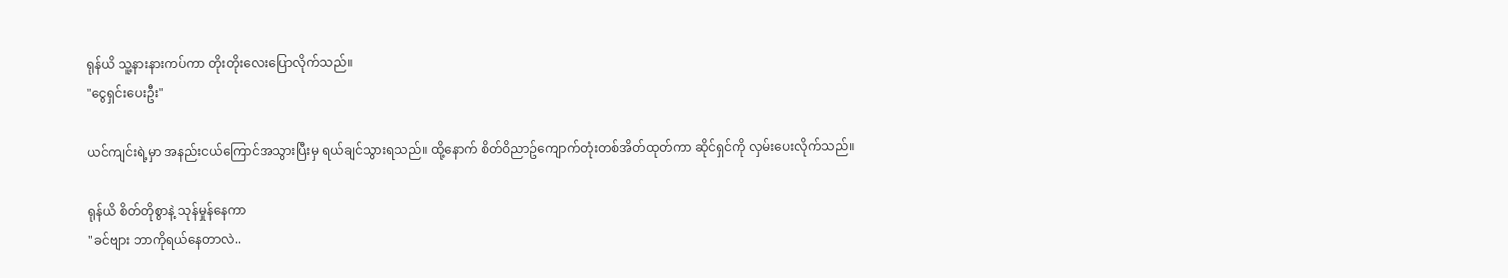ရုန်ယိ သူ့နားနားကပ်ကာ တိုးတိုးလေးပြောလိုက်သည်။
"ငွေရှင်းပေးဦး"

ယင်ကျင်းရဲ့မှာ အနည်းငယ်ကြောင်အသွားပြီးမှ ရယ်ချင်သွားရသည်။ ထို့နောက် စိတ်ဝိညာဥ်ကျောက်တုံးတစ်အိတ်ထုတ်ကာ ဆိုင်ရှင်ကို လှမ်းပေးလိုက်သည်။

ရုန်ယိ စိတ်တိုစွာနဲ့ သုန်မှုန်နေကာ
"ခင်ဗျား ဘာကိုရယ်နေတာလဲ..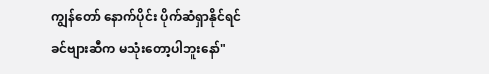ကျွန်တော် နောက်ပိုင်း ပိုက်ဆံရှာနိုင်ရင် ခင်ဗျားဆီက မသုံးတော့ပါဘူးနော်"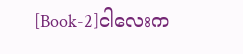[Book-2]ငါလေးက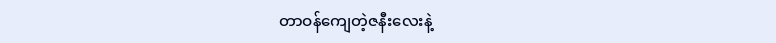တာဝန်ကျေတဲ့ဇနီးလေးနဲ့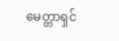မေတ္တာရှင်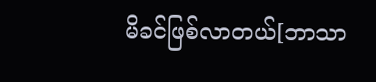မိခင်ဖြစ်လာတယ်[ဘာသာ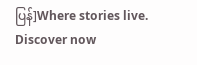ပြန်]Where stories live. Discover now